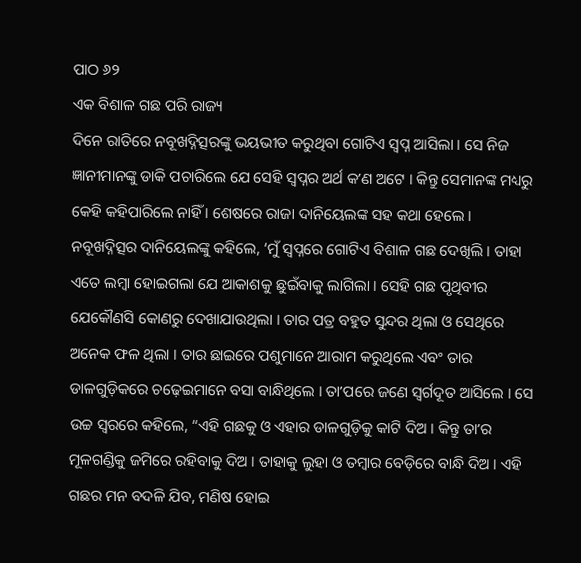ପାଠ ୬୨
ଏକ ବିଶାଳ ଗଛ ପରି ରାଜ୍ୟ
ଦିନେ ରାତିରେ ନବୂଖଦ୍ନିତ୍ସରଙ୍କୁ ଭୟଭୀତ କରୁଥିବା ଗୋଟିଏ ସ୍ୱପ୍ନ ଆସିଲା । ସେ ନିଜ ଜ୍ଞାନୀମାନଙ୍କୁ ଡାକି ପଚାରିଲେ ଯେ ସେହି ସ୍ୱପ୍ନର ଅର୍ଥ କʼଣ ଅଟେ । କିନ୍ତୁ ସେମାନଙ୍କ ମଧ୍ୟରୁ କେହି କହିପାରିଲେ ନାହିଁ । ଶେଷରେ ରାଜା ଦାନିୟେଲଙ୍କ ସହ କଥା ହେଲେ ।
ନବୂଖଦ୍ନିତ୍ସର ଦାନିୟେଲଙ୍କୁ କହିଲେ, ‘ମୁଁ ସ୍ୱପ୍ନରେ ଗୋଟିଏ ବିଶାଳ ଗଛ ଦେଖିଲି । ତାହା ଏତେ ଲମ୍ବା ହୋଇଗଲା ଯେ ଆକାଶକୁ ଛୁଇଁବାକୁ ଲାଗିଲା । ସେହି ଗଛ ପୃଥିବୀର ଯେକୌଣସି କୋଣରୁ ଦେଖାଯାଉଥିଲା । ତାର ପତ୍ର ବହୁତ ସୁନ୍ଦର ଥିଲା ଓ ସେଥିରେ ଅନେକ ଫଳ ଥିଲା । ତାର ଛାଇରେ ପଶୁମାନେ ଆରାମ କରୁଥିଲେ ଏବଂ ତାର ଡାଳଗୁଡ଼ିକରେ ଚଢ଼େଇମାନେ ବସା ବାନ୍ଧିଥିଲେ । ତାʼପରେ ଜଣେ ସ୍ୱର୍ଗଦୂତ ଆସିଲେ । ସେ ଉଚ୍ଚ ସ୍ୱରରେ କହିଲେ, “ଏହି ଗଛକୁ ଓ ଏହାର ଡାଳଗୁଡ଼ିକୁ କାଟି ଦିଅ । କିନ୍ତୁ ତାʼର ମୂଳଗଣ୍ଡିକୁ ଜମିରେ ରହିବାକୁ ଦିଅ । ତାହାକୁ ଲୁହା ଓ ତମ୍ବାର ବେଡ଼ିରେ ବାନ୍ଧି ଦିଅ । ଏହି ଗଛର ମନ ବଦଳି ଯିବ, ମଣିଷ ହୋଇ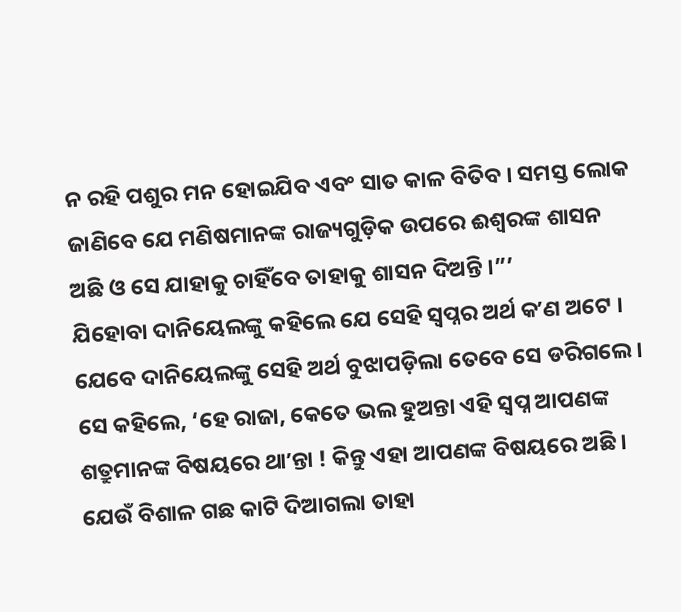ନ ରହି ପଶୁର ମନ ହୋଇଯିବ ଏବଂ ସାତ କାଳ ବିତିବ । ସମସ୍ତ ଲୋକ ଜାଣିବେ ଯେ ମଣିଷମାନଙ୍କ ରାଜ୍ୟଗୁଡ଼ିକ ଉପରେ ଈଶ୍ୱରଙ୍କ ଶାସନ ଅଛି ଓ ସେ ଯାହାକୁ ଚାହିଁବେ ତାହାକୁ ଶାସନ ଦିଅନ୍ତି ।”’
ଯିହୋବା ଦାନିୟେଲଙ୍କୁ କହିଲେ ଯେ ସେହି ସ୍ୱପ୍ନର ଅର୍ଥ କʼଣ ଅଟେ । ଯେବେ ଦାନିୟେଲଙ୍କୁ ସେହି ଅର୍ଥ ବୁଝାପଡ଼ିଲା ତେବେ ସେ ଡରିଗଲେ । ସେ କହିଲେ, ‘ହେ ରାଜା, କେତେ ଭଲ ହୁଅନ୍ତା ଏହି ସ୍ୱପ୍ନ ଆପଣଙ୍କ ଶତ୍ରୁମାନଙ୍କ ବିଷୟରେ ଥାʼନ୍ତା ! କିନ୍ତୁ ଏହା ଆପଣଙ୍କ ବିଷୟରେ ଅଛି । ଯେଉଁ ବିଶାଳ ଗଛ କାଟି ଦିଆଗଲା ତାହା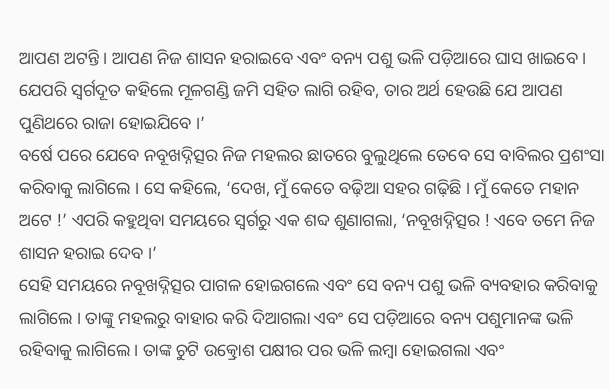ଆପଣ ଅଟନ୍ତି । ଆପଣ ନିଜ ଶାସନ ହରାଇବେ ଏବଂ ବନ୍ୟ ପଶୁ ଭଳି ପଡ଼ିଆରେ ଘାସ ଖାଇବେ । ଯେପରି ସ୍ୱର୍ଗଦୂତ କହିଲେ ମୂଳଗଣ୍ଡି ଜମି ସହିତ ଲାଗି ରହିବ, ତାର ଅର୍ଥ ହେଉଛି ଯେ ଆପଣ ପୁଣିଥରେ ରାଜା ହୋଇଯିବେ ।’
ବର୍ଷେ ପରେ ଯେବେ ନବୂଖଦ୍ନିତ୍ସର ନିଜ ମହଲର ଛାତରେ ବୁଲୁଥିଲେ ତେବେ ସେ ବାବିଲର ପ୍ରଶଂସା କରିବାକୁ ଲାଗିଲେ । ସେ କହିଲେ, ‘ଦେଖ, ମୁଁ କେତେ ବଢ଼ିଆ ସହର ଗଢ଼ିଛି । ମୁଁ କେତେ ମହାନ ଅଟେ !’ ଏପରି କହୁଥିବା ସମୟରେ ସ୍ୱର୍ଗରୁ ଏକ ଶବ୍ଦ ଶୁଣାଗଲା, ‘ନବୂଖଦ୍ନିତ୍ସର ! ଏବେ ତମେ ନିଜ ଶାସନ ହରାଇ ଦେବ ।’
ସେହି ସମୟରେ ନବୂଖଦ୍ନିତ୍ସର ପାଗଳ ହୋଇଗଲେ ଏବଂ ସେ ବନ୍ୟ ପଶୁ ଭଳି ବ୍ୟବହାର କରିବାକୁ ଲାଗିଲେ । ତାଙ୍କୁ ମହଲରୁ ବାହାର କରି ଦିଆଗଲା ଏବଂ ସେ ପଡ଼ିଆରେ ବନ୍ୟ ପଶୁମାନଙ୍କ ଭଳି ରହିବାକୁ ଲାଗିଲେ । ତାଙ୍କ ଚୁଟି ଉତ୍କ୍ରୋଶ ପକ୍ଷୀର ପର ଭଳି ଲମ୍ବା ହୋଇଗଲା ଏବଂ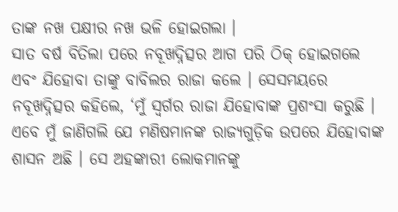ତାଙ୍କ ନଖ ପକ୍ଷୀର ନଖ ଭଳି ହୋଇଗଲା ।
ସାତ ବର୍ଷ ବିତିଲା ପରେ ନବୂଖଦ୍ନିତ୍ସର ଆଗ ପରି ଠିକ୍ ହୋଇଗଲେ ଏବଂ ଯିହୋବା ତାଙ୍କୁ ବାବିଲର ରାଜା କଲେ । ସେସମୟରେ ନବୂଖଦ୍ନିତ୍ସର କହିଲେ, ‘ମୁଁ ସ୍ୱର୍ଗର ରାଜା ଯିହୋବାଙ୍କ ପ୍ରଶଂସା କରୁଛି । ଏବେ ମୁଁ ଜାଣିଗଲି ଯେ ମଣିଷମାନଙ୍କ ରାଜ୍ୟଗୁଡ଼ିକ ଉପରେ ଯିହୋବାଙ୍କ ଶାସନ ଅଛି । ସେ ଅହଙ୍କାରୀ ଲୋକମାନଙ୍କୁ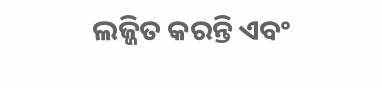ଲଜ୍ଜିତ କରନ୍ତି ଏବଂ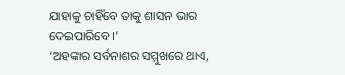ଯାହାକୁ ଚାହିଁବେ ତାକୁ ଶାସନ ଭାର ଦେଇପାରିବେ ।’
‘ଅହଙ୍କାର ସର୍ବନାଶର ସମ୍ମୁଖରେ ଥାଏ,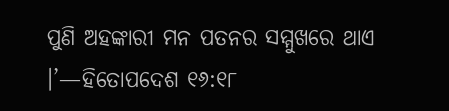ପୁଣି ଅହଙ୍କାରୀ ମନ ପତନର ସମ୍ମୁଖରେ ଥାଏ ।’—ହିତୋପଦେଶ ୧୬:୧୮